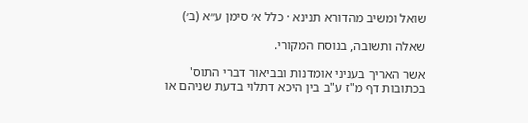שואל ומשיב מהדורא תנינא · כלל א׳ סימן ע״א (ב׳)

שאלה ותשובה, בנוסח המקורי.

אשר האריך בעניני אומדנות ובביאור דברי התוס' בכתובות דף מ"ז ע"ב בין היכא דתלוי בדעת שניהם או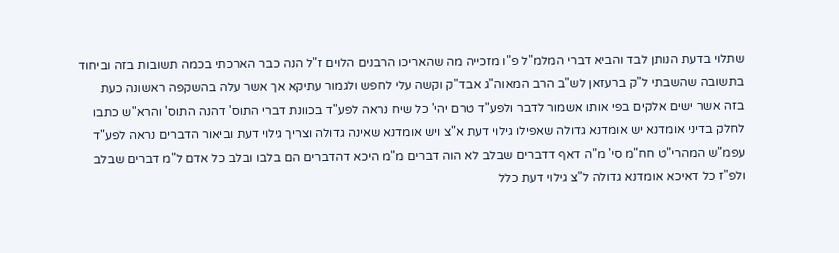שתלוי בדעת הנותן לבד והביא דברי המלמ"ל פ"ו מזכייה מה שהאריכו הרבנים הלוים ז"ל הנה כבר הארכתי בכמה תשובות בזה וביחוד בתשובה שהשבתי ל"ק ברעזאן לש"ב הרב המאוה"ג אבד"ק וקשה עלי לחפש ולגמור עתיקא אך אשר עלה בהשקפה ראשונה כעת בזה אשר ישים אלקים בפי אותו אשמור לדבר ולפע"ד טרם יהי' כל שיח נראה לפע"ד בכוונת דברי התוס' דהנה התוס' והרא"ש כתבו לחלק בדיני אומדנא יש אומדנא גדולה שאפילו גילוי דעת א"צ ויש אומדנא שאינה גדולה וצריך גילוי דעת וביאור הדברים נראה לפע"ד עפמ"ש המהרי"ט חח"מ סי' מ"ה דאף דדברים שבלב לא הוה דברים מ"מ היכא דהדברים הם בלבו ובלב כל אדם ל"מ דברים שבלב ולפ"ז כל דאיכא אומדנא גדולה ל"צ גילוי דעת כלל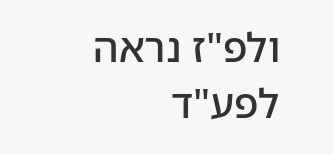ולפ"ז נראה לפע"ד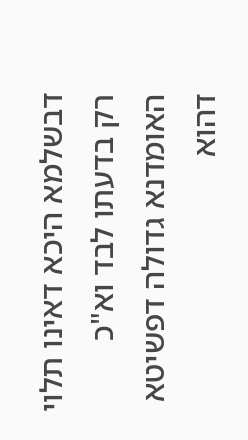דבשלמא היכא דאינו תלוי רק בדעתו לבד וא"כ האומדנא גדולה דפשיטא דהוא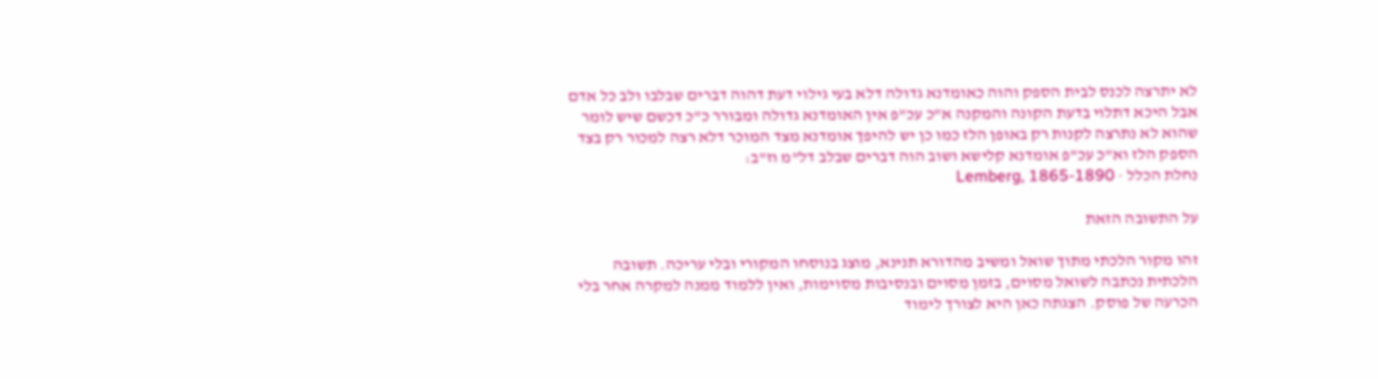לא יתרצה לכנס לבית הספק והוה כאומדנא גדולה דלא בעי גילוי דעת דהוה דברים שבלבו ולב כל אדם אבל היכא דתלוי בדעת הקונה והמקנה א"כ עכ"פ אין האומדנא גדולה ומבורר כ"כ דכשם שיש לומר שהוא לא נתרצה לקנות רק באופן הלז כמו כן יש להיפך אומדנא מצד המוכר דלא רצה למכור רק בצד הספק הלז וא"כ עכ"פ אומדנא קלישא ושוב הוה דברים שבלב דל"מ וז"ב:
נחלת הכלל · Lemberg, 1865-1890

על התשובה הזאת

זהו מקור הלכתי מתוך שואל ומשיב מהדורא תנינא, מוצג בנוסחו המקורי ובלי עריכה. תשובה הלכתית נכתבה לשואל מסוים, בזמן מסוים ובנסיבות מסוימות, ואין ללמוד ממנה למקרה אחר בלי הכרעה של פוסק. הצגתה כאן היא לצורך לימוד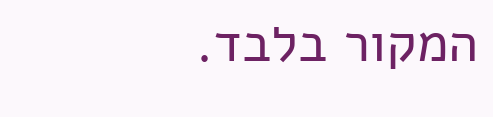המקור בלבד.